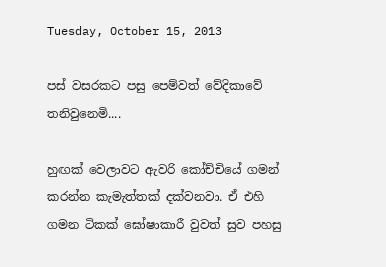Tuesday, October 15, 2013

පස් වසරකට පසු පෙම්වත් වේදිකාවේ තනිවුනෙමි....

හුඟක් වෙලාවට ඇවරි කෝච්චියේ ගමන් කරන්න කැමැත්තක් දක්වනවා. ඒ එහි ගමන ටිකක් ඝෝෂාකාරී වුවත් සුව පහසු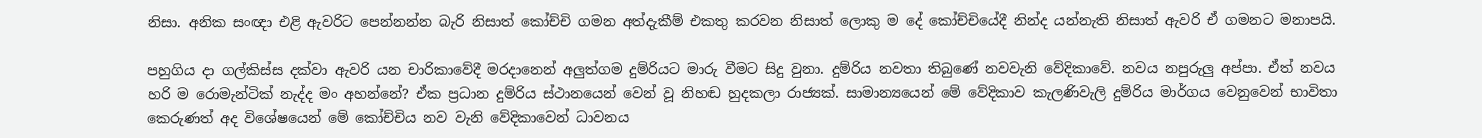නිසා. අනික සංඥා එළි ඇවරිට පෙන්නන්න බැරි නිසාත් කෝච්චි ගමන අත්දැකීම් එකතු කරවන නිසාත් ලොකු ම දේ කෝච්චියේදී නින්ද යන්නැති නිසාත් ඇවරි ඒ ගමනට මනාපයි.

පහුගිය දා ගල්කිස්ස දක්වා ඇවරි යන චාරිකාවේදී මරදානෙන් අලුත්ගම දුම්රියට මාරු වීමට සිදු වුනා. දුම්රිය නවතා තිබුණේ නවවැනි වේදිකාවේ. නවය නපුරුලු අප්පා. ඒත් නවය හරි ම රොමැන්ටික් නැද්ද මං අහන්නේ? ඒක ප්‍රධාන දුම්රිය ස්ථානයෙන් වෙන් වූ නිහඬ හුදකලා රාජ්‍යක්. සාමාන්‍යයෙන් මේ වේදිකාව කැලණිවැලි දුම්රිය මාර්ගය වෙනුවෙන් භාවිතා කෙරුණත් අද විශේෂයෙන් මේ කෝච්චිය නව වැනි වේදිකාවෙන් ධාවනය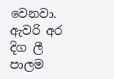වෙනවා. ඇවරි අර දිග ලී පාලම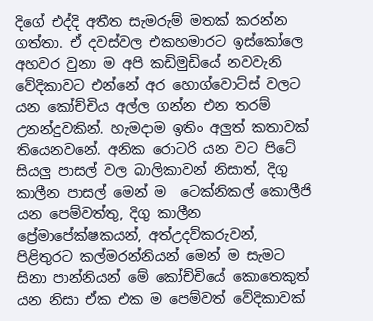දිගේ එද්දි අතීත සැමරුම් මතක් කරන්න ගත්තා. ඒ දවස්වල එකහමාරට ඉස්කෝලෙ අහවර වුනා ම අපි කඩිමුඩියේ නවවැනි වේදිකාවට එන්නේ අර හොග්වොට්ස් වලට යන කෝච්චිය අල්ල ගන්න එන තරම් උනන්දුවකින්. හැමදාම ඉතිං අලුත් කතාවක් තියෙනවනේ. අනික රොටරි යන වට පිටේ සියලු පාසල් වල බාලිකාවන් නිසාත්, දිගු කාලීන පාසල් මෙන් ම  ටෙක්නිකල් කොලීජි යන පෙම්වත්තු, දිගු කාලීන ප්‍රේමාපේක්ෂකයන්, අත්උදව්කරුවන්, පිළිතුරට කල්මරන්නියන් මෙන් ම සැමට සිනා පාන්නියන් මේ කෝච්චියේ කොතෙකුත් යන නිසා ඒක එක ම පෙම්වත් වේදිකාවක්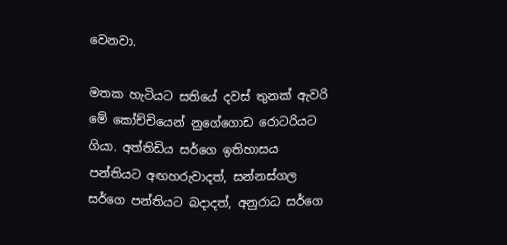වෙනවා.

මතක හැටියට සතියේ දවස් තුනක් ඇවරි මේ කෝච්චියෙන් නුගේගොඩ රොටරියට ගියා. අත්තිඩිය සර්ගෙ ඉතිහාසය පන්තියට අඟහරුවාදත්, සන්නස්ගල සර්ගෙ පන්තියට බදාදත්, අනුරාධ සර්ගෙ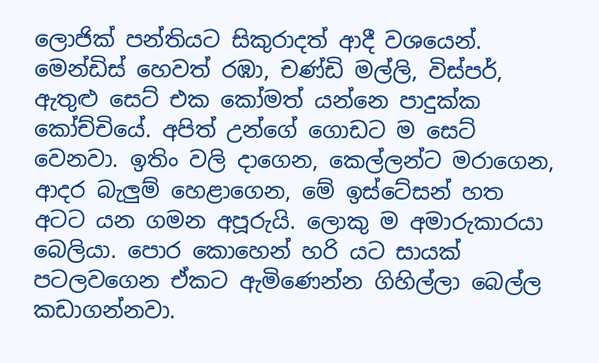ලොජික් පන්තියට සිකුරාදත් ආදී වශයෙන්. මෙන්ඩිස් හෙවත් රඹා, චණ්ඩි මල්ලි, විස්පර්, ඇතුළු සෙට් එක කෝමත් යන්නෙ පාදුක්ක කෝච්චියේ. අපිත් උන්ගේ ගොඩට ම සෙට් වෙනවා. ඉතිං වලි දාගෙන, කෙල්ලන්ට මරාගෙන, ආදර බැලුම් හෙළාගෙන, මේ ඉස්ටේසන් හත අටට යන ගමන අපූරුයි. ලොකු ම අමාරුකාරයා බෙලියා. පොර කොහෙන් හරි යට සායක් පටලවගෙන ඒකට ඇමිණෙන්න ගිහිල්ලා බෙල්ල කඩාගන්නවා.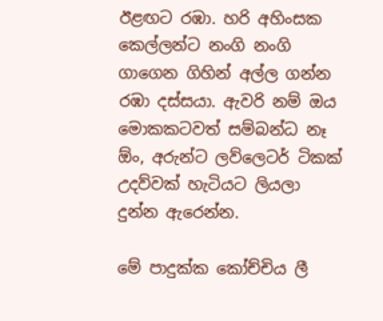ඊළඟට රඹා. හරි අහිංසක කෙල්ලන්ට නංගි නංගි ගාගෙන ගිහින් අල්ල ගන්න රඹා දස්සයා. ඇවරි නම් ඔය මොකකටවත් සම්බන්ධ නෑ ඕං, අරුන්ට ලව්ලෙටර් ටිකක් උදව්වක් හැටියට ලියලා දුන්න ඇරෙන්න.

මේ පාදුක්ක කෝච්චිය ලී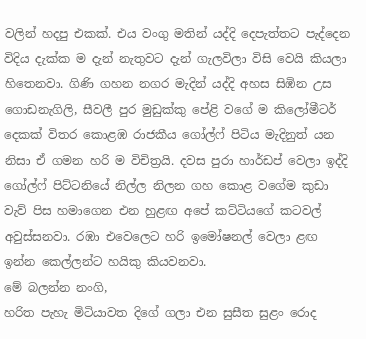වලින් හදපු එකක්. එය වංගු මතින් යද්දි දෙපැත්තට පැද්දෙන විදිය දැක්ක ම දැන් නැතුවට දැන් ගැලවිලා විසි වෙයි කියලා හිතෙනවා. ගිණි ගහන නගර මැදින් යද්දි අහස සිඹින උස ගොඩනැගිලි, සීවලී පුර මුඩුක්කු පේළි වගේ ම කිලෝමීටර් දෙකක් විතර කොළඹ රාජකීය ගෝල්ෆ් පිටිය මැදිනුත් යන නිසා ඒ ගමන හරි ම විචිත්‍රයි. දවස පුරා හාර්ඩප් වෙලා ඉද්දි ගෝල්ෆ් පිට්ටනියේ නිල්ල නිලන ගහ කොළ වගේම කුඩා වැව් පිස හමාගෙන එන හුළඟ අපේ කට්ටියගේ කටවල් අවුස්සනවා. රඹා එවෙලෙට හරි ඉමෝෂනල් වෙලා ළඟ ඉන්න කෙල්ලන්ට හයිකු කියවනවා.
මේ බලන්න නංගි,
හරිත පැහැ මිටියාවත දිගේ ගලා එන සුසීත සුළං රොද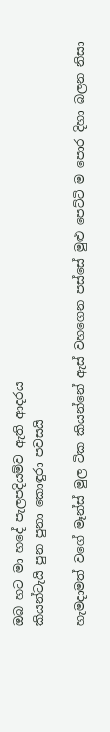ඔබ හට මා හදේ පැලපදියම්ව ඇති ආදරය
කියන්ටැයි පුන පුනා කොඳුරා පවසයි

හැමදාමත් වගේ මෑන්ස් මුල ටික කියන්නේ ඇස් වහගෙන පස්සේ මුළු පෙට්ටි ම පොර දිහා බලන නිසා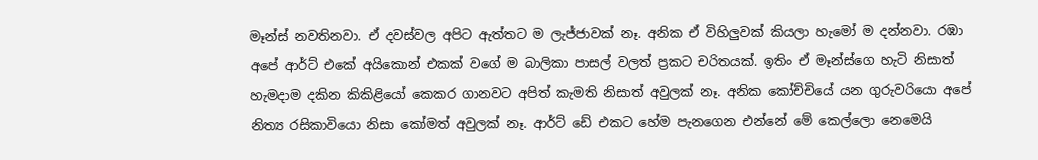මෑන්ස් නවතිනවා. ඒ දවස්වල අපිට ඇත්තට ම ලැජ්ජාවක් නෑ. අනික ඒ විහිලුවක් කියලා හැමෝ ම දන්නවා. රඹා අපේ ආර්ට් එකේ අයිකොන් එකක් වගේ ම බාලිකා පාසල් වලත් ප්‍රකට චරිතයක්. ඉතිං ඒ මෑන්ස්ගෙ හැටි නිසාත් හැමදාම දකින කිකිළියෝ කෙකර ගානවට අපිත් කැමති නිසාත් අවුලක් නෑ. අනික කෝච්චියේ යන ගුරුවරියො අපේ නිත්‍ය රසිකාවියො නිසා කෝමත් අවුලක් නෑ. ආර්ට් ඩේ එකට හේම පැනගෙන එන්නේ මේ කෙල්ලො නෙමෙයි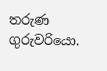තරුණ ගුරුවරියො.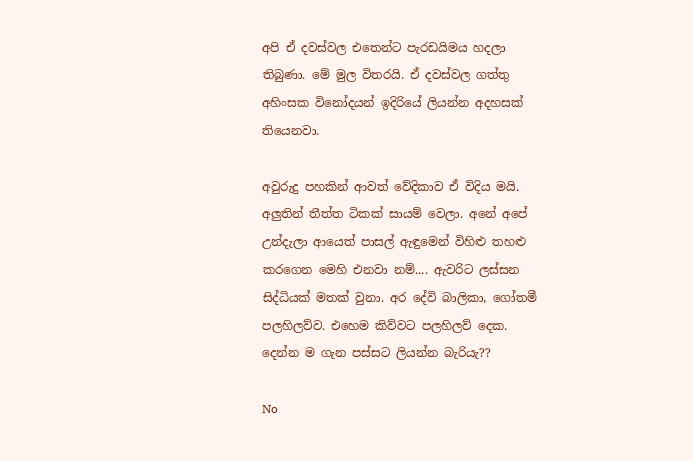අපි ඒ දවස්වල එතෙන්ට පැරඩයිමය හදලා තිබුණා. මේ මුල විතරයි. ඒ දවස්වල ගත්තු අහිංසක විනෝදයන් ඉදිරියේ ලියන්න අදහසක් තියෙනවා.

අවුරුදු පහකින් ආවත් වේදිකාව ඒ විදිය මයි. අලුතින් තීත්ත ටිකක් සායම් වෙලා. අනේ අපේ උන්දැලා ආයෙත් පාසල් ඇඳුමෙන් විහිළු තහළු කරගෙන මෙහි එනවා නම්.... ඇවරිට ලස්සන සිද්ධියක් මතක් වුනා. අර දේවි බාලිකා, ගෝතමී පලහිලව්ව. එහෙම කිව්වට පලහිලව් දෙක. දෙන්න ම ගැන පස්සට ලියන්න බැරියැ??

No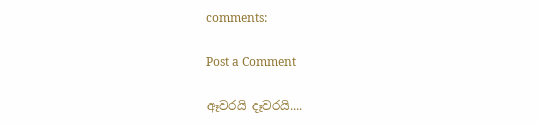comments:

Post a Comment

ඈවරයි දෑවරයි....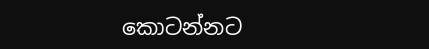කොටන්නට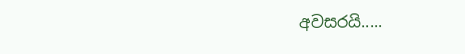අවසරයි.....